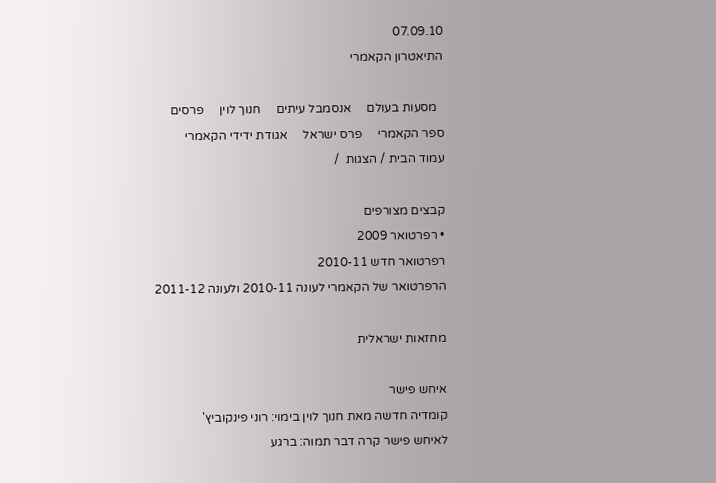07.09.10
התיאטרון הקאמרי

  מסעות בעולם     אנסמבל עיתים     חנוך לוין     פרסים     ספר הקאמרי     פרס ישראל     אגודת ידידי הקאמרי
עמוד הבית / הצגות  /

קבצים מצורפים
• רפרטואר 2009
רפרטואר חדש 2010-11
הרפרטואר של הקאמרי לעונה 2010-11 ולעונה 2011-12

מחזאות ישראלית

איחש פישר
קומדיה חדשה מאת חנוך לוין בימוי: רוני פינקוביץ'
לאיחש פישר קרה דבר תמוה: ברגע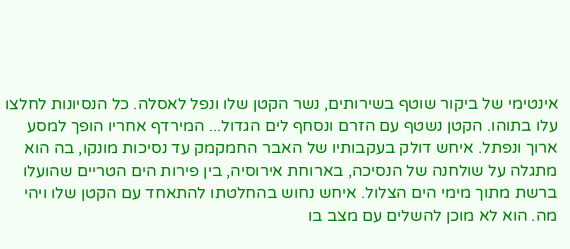אינטימי של ביקור שוטף בשירותים, נשר הקטן שלו ונפל לאסלה. כל הנסיונות לחלצו עלו בתוהו. הקטן נשטף עם הזרם ונסחף לים הגדול... המירדף אחריו הופך למסע ארוך ונפתל. איחש דולק בעקבותיו של האבר החמקמק עד נסיכות מונקו, בה הוא מתגלה על שולחנה של הנסיכה, בארוחת אירוסיה, בין פירות הים הטריים שהועלו ברשת מתוך מימי הים הצלול. איחש נחוש בהחלטתו להתאחד עם הקטן שלו ויהי מה. הוא לא מוכן להשלים עם מצב בו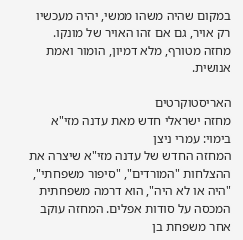במקום שהיה משהו ממשי, יהיה מעכשיו רק אויר, גם אם זהו האויר של מונקו.
מחזה מטורף, מלא דמיון, הומור ואמת אנושית.

האריסטוקרטים
מחזה ישראלי חדש מאת עדנה מזי"א בימוי: עמרי ניצן
המחזה החדש של עדנה מזי"א שיצרה את ההצלחות "המורדים", "סיפור משפחתי", "היה או לא היה", הוא דרמה משפחתית המכסה על סודות אפלים. המחזה עוקב אחר משפחת בן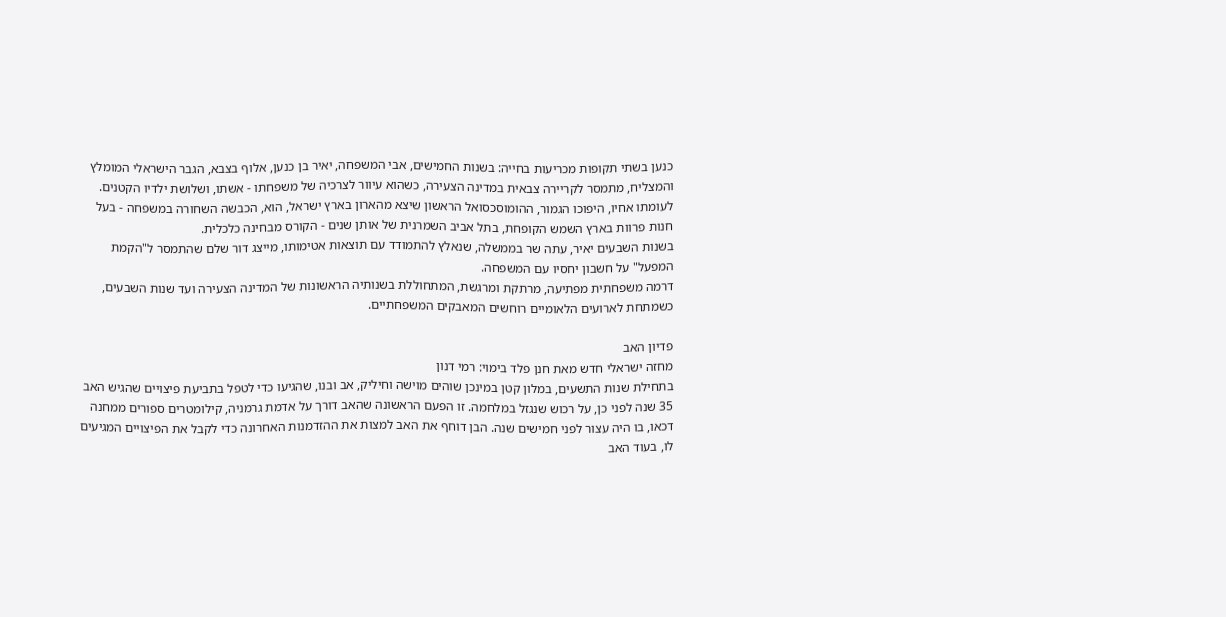כנען בשתי תקופות מכריעות בחייה: בשנות החמישים, אבי המשפחה, יאיר בן כנען, אלוף בצבא, הגבר הישראלי המומלץ והמצליח, מתמסר לקריירה צבאית במדינה הצעירה, כשהוא עיוור לצרכיה של משפחתו - אשתו, ושלושת ילדיו הקטנים. לעומתו אחיו, היפוכו הגמור, ההומוסכסואל הראשון שיצא מהארון בארץ ישראל, הוא, הכבשה השחורה במשפחה - בעל חנות פרוות בארץ השמש הקופחת, בתל אביב השמרנית של אותן שנים - הקורס מבחינה כלכלית.
בשנות השבעים יאיר, עתה שר בממשלה, שנאלץ להתמודד עם תוצאות אטימותו, מייצג דור שלם שהתמסר ל"הקמת המפעל" על חשבון יחסיו עם המשפחה.
דרמה משפחתית מפתיעה, מרתקת ומרגשת, המתחוללת בשנותיה הראשונות של המדינה הצעירה ועד שנות השבעים, כשמתחת לארועים הלאומיים רוחשים המאבקים המשפחתיים.

פדיון האב
מחזה ישראלי חדש מאת חנן פלד בימוי: רמי דנון
בתחילת שנות התשעים, במלון קטן במינכן שוהים מוישה וחיליק, אב ובנו, שהגיעו כדי לטפל בתביעת פיצויים שהגיש האב 35 שנה לפני כן, על רכוש שנגזל במלחמה. זו הפעם הראשונה שהאב דורך על אדמת גרמניה, קילומטרים ספורים ממחנה דכאו, בו היה עצור לפני חמישים שנה. הבן דוחף את האב למצות את ההזדמנות האחרונה כדי לקבל את הפיצויים המגיעים לו, בעוד האב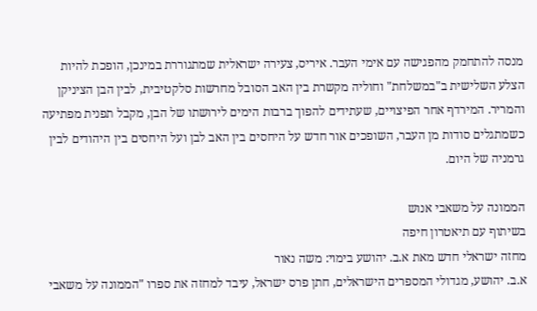מנסה להתחמק מהפגישה עם אימי העבר. איריס, צעירה ישראלית שמתגוררת במינכן, הופכת להיות הצלע השלישית ב"במשלחת" וחוליה מקשרת בין האב הסובל מחרשות סלקטיבית, לבין הבן הציניקן והמריר. המירדף אחר הפיצויים, שעתידים להפוך ברבות הימים לירושתו של הבן, מקבל תפנית מפתיעה כשמתגלים סודות מן העבר, השופכים אור חדש על היחסים בין האב לבן ועל היחסים בין היהודים לבין גרמניה של היום.

הממונה על משאבי אנוש
בשיתוף עם תיאטרון חיפה
מחזה ישראלי חדש מאת א.ב. יהושע בימוי: משה נאור
א.ב. יהושע, מגדולי המספרים הישראלים, חתן פרס ישראל, עיבד למחזה את ספרו "הממונה על משאבי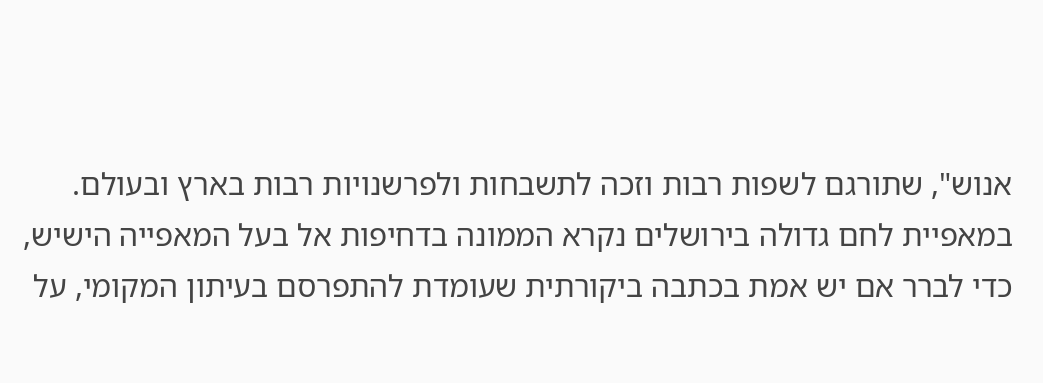אנוש", שתורגם לשפות רבות וזכה לתשבחות ולפרשנויות רבות בארץ ובעולם.
במאפיית לחם גדולה בירושלים נקרא הממונה בדחיפות אל בעל המאפייה הישיש, כדי לברר אם יש אמת בכתבה ביקורתית שעומדת להתפרסם בעיתון המקומי, על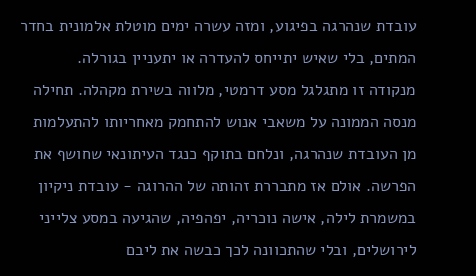עובדת שנהרגה בפיגוע, ומזה עשרה ימים מוטלת אלמונית בחדר המתים, בלי שאיש יתייחס להעדרה או יתעניין בגורלה.
מנקודה זו מתגלגל מסע דרמטי, מלווה בשירת מקהלה. תחילה מנסה הממונה על משאבי אנוש להתחמק מאחריותו להתעלמות מן העובדת שנהרגה, ונלחם בתוקף כנגד העיתונאי שחושף את הפרשה. אולם אז מתבררת זהותה של ההרוגה - עובדת ניקיון במשמרת לילה, אישה נוכריה, יפהפיה, שהגיעה במסע צלייני לירושלים, ובלי שהתכוונה לכך כבשה את ליבם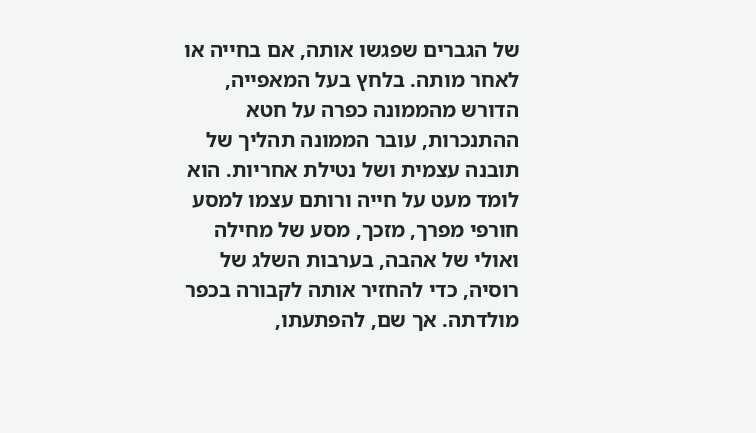של הגברים שפגשו אותה, אם בחייה או לאחר מותה. בלחץ בעל המאפייה, הדורש מהממונה כפרה על חטא ההתנכרות, עובר הממונה תהליך של תובנה עצמית ושל נטילת אחריות. הוא לומד מעט על חייה ורותם עצמו למסע חורפי מפרך, מזכך, מסע של מחילה ואולי של אהבה, בערבות השלג של רוסיה, כדי להחזיר אותה לקבורה בכפר מולדתה. אך שם, להפתעתו,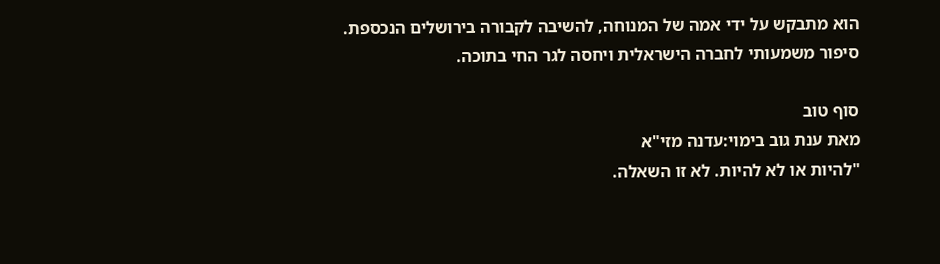הוא מתבקש על ידי אמה של המנוחה, להשיבה לקבורה בירושלים הנכספת.
סיפור משמעותי לחברה הישראלית ויחסה לגר החי בתוכה.

סוף טוב
מאת ענת גוב בימוי:עדנה מזי"א
"להיות או לא להיות. לא זו השאלה.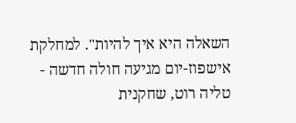השאלה היא איך להיות". למחלקת אישפוז-יום מגיעה חולה חדשה - טליה רוט, שחקנית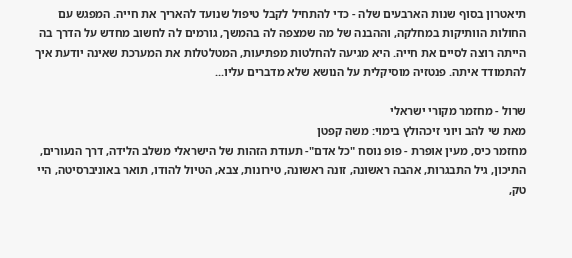תיאטרון בסוף שנות הארבעים שלה - כדי להתחיל לקבל טיפול שנועד להאריך את חייה. המפגש עם החולות הוותיקות במחלקה, וההבנה של מה שמצפה לה בהמשך, גורמים לה לחשוב מחדש על הדרך בה הייתה רוצה לסיים את חייה. היא מגיעה להחלטות מפתיעות, המטלטלות את המערכת שאינה יודעת איך להתמודד איתה. פנטזיה מוסיקלית על הנושא שלא מדברים עליו...

שרול - מחזמר מקורי ישראלי
מאת שי להב ויוני זיכהולץ בימוי: משה קפטן
מחזמר כיס, מעין אופרת - פופ נוסח "כל אדם"- תעודת הזהות של הישראלי משלב הלידה, דרך הנעורים, התיכון, גיל התבגרות, אהבה ראשונה, זונה ראשונה, טירונות, צבא, הטיול להודו, תואר באוניברסיטה, היי טק,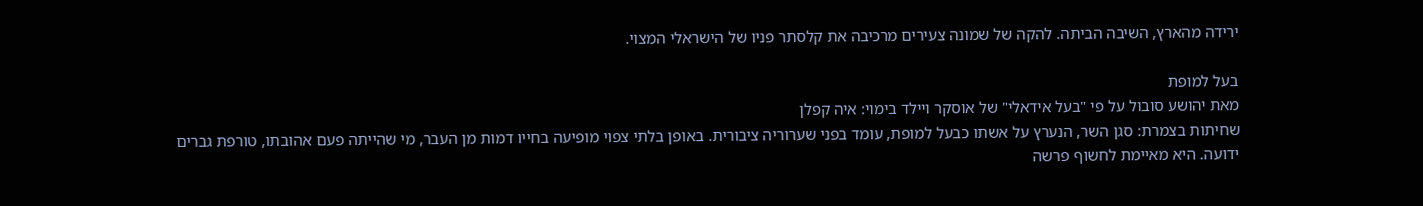ירידה מהארץ, השיבה הביתה. להקה של שמונה צעירים מרכיבה את קלסתר פניו של הישראלי המצוי.

בעל למופת
מאת יהושע סובול על פי "בעל אידאלי" של אוסקר ויילד בימוי: איה קפלן
שחיתות בצמרת: סגן השר, הנערץ על אשתו כבעל למופת, עומד בפני שערוריה ציבורית. באופן בלתי צפוי מופיעה בחייו דמות מן העבר, מי שהייתה פעם אהובתו, טורפת גברים ידועה. היא מאיימת לחשוף פרשה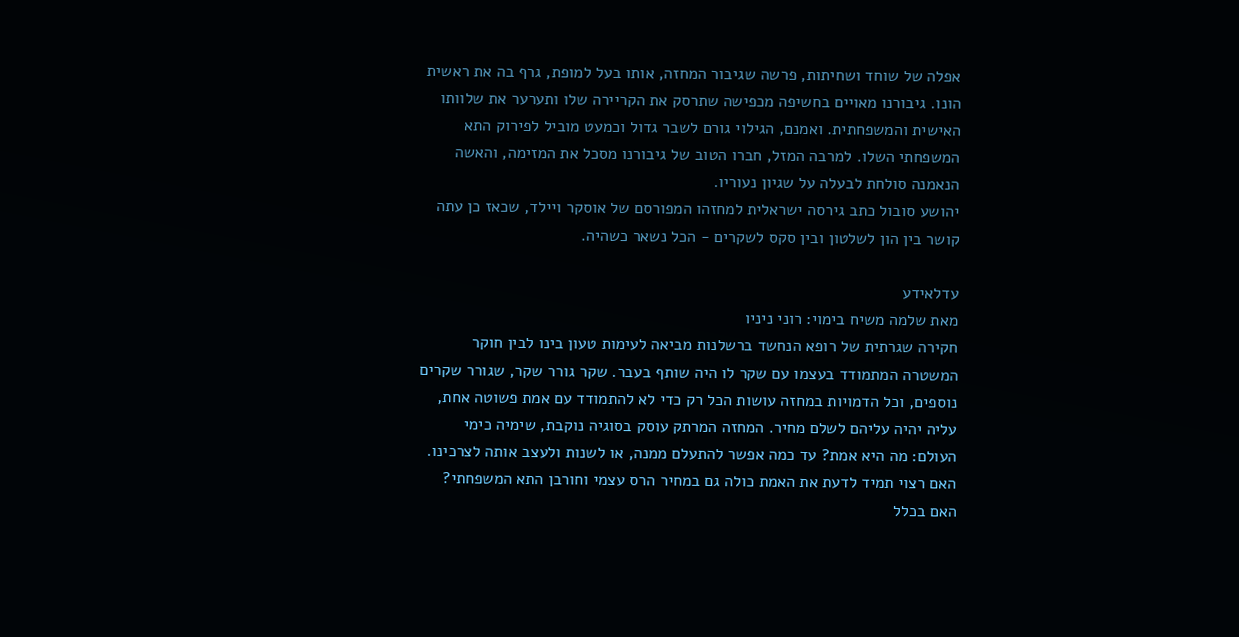אפלה של שוחד ושחיתות, פרשה שגיבור המחזה, אותו בעל למופת, גרף בה את ראשית הונו. גיבורנו מאויים בחשיפה מכפישה שתרסק את הקריירה שלו ותערער את שלוותו האישית והמשפחתית. ואמנם, הגילוי גורם לשבר גדול וכמעט מוביל לפירוק התא המשפחתי השלו. למרבה המזל, חברו הטוב של גיבורנו מסכל את המזימה, והאשה הנאמנה סולחת לבעלה על שגיון נעוריו.
יהושע סובול כתב גירסה ישראלית למחזהו המפורסם של אוסקר ויילד, שכאז כן עתה קושר בין הון לשלטון ובין סקס לשקרים - הכל נשאר כשהיה.

עדלאידע
מאת שלמה משיח בימוי: רוני ניניו
חקירה שגרתית של רופא הנחשד ברשלנות מביאה לעימות טעון בינו לבין חוקר המשטרה המתמודד בעצמו עם שקר לו היה שותף בעבר. שקר גורר שקר, שגורר שקרים נוספים, וכל הדמויות במחזה עושות הכל רק כדי לא להתמודד עם אמת פשוטה אחת, עליה יהיה עליהם לשלם מחיר. המחזה המרתק עוסק בסוגיה נוקבת, שימיה כימי העולם: מה היא אמת? עד כמה אפשר להתעלם ממנה, או לשנות ולעצב אותה לצרכינו. האם רצוי תמיד לדעת את האמת כולה גם במחיר הרס עצמי וחורבן התא המשפחתי? האם בכלל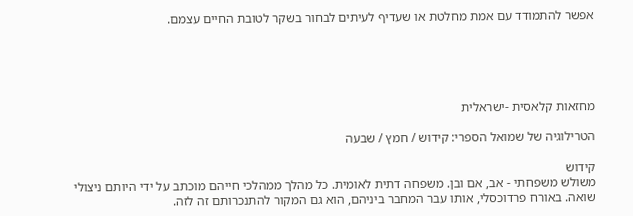אפשר להתמודד עם אמת מחלטת או שעדיף לעיתים לבחור בשקר לטובת החיים עצמם.





מחזאות קלאסית -ישראלית

הטרילוגיה של שמואל הספרי: קידוש / חמץ / שבעה

קידוש
משולש משפחתי - אב, אם ובן. משפחה דתית לאומית. כל מהלך ממהלכי חייהם מוכתב על ידי היותם ניצולי שואה. באורח פרדוכסלי, אותו עבר המחבר ביניהם, הוא גם המקור להתנכרותם זה לזה.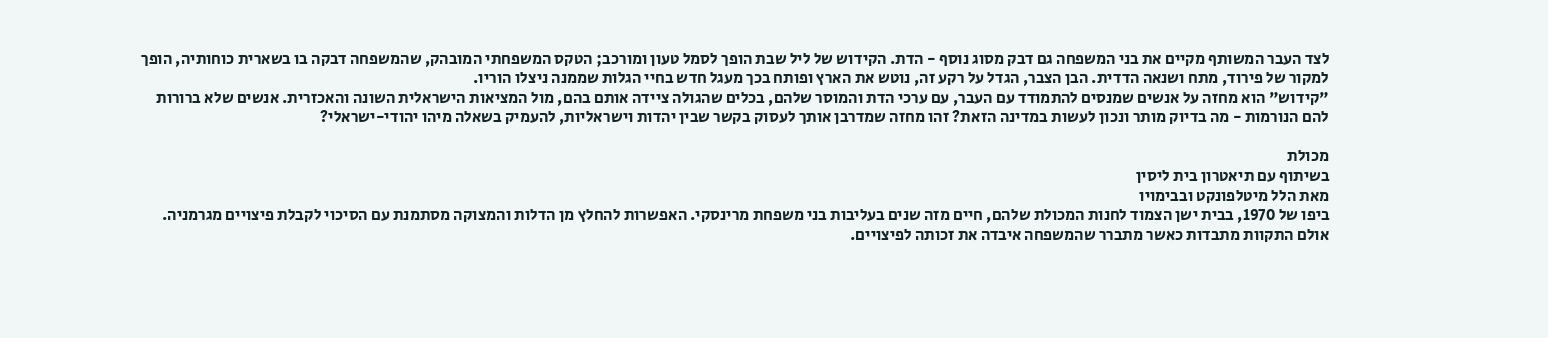לצד העבר המשותף מקיים את בני המשפחה גם דבק מסוג נוסף - הדת. הקידוש של ליל שבת הופך לסמל טעון ומורכב; הטקס המשפחתי המובהק, שהמשפחה דבקה בו בשארית כוחותיה, הופך למקור של פירוד, מתח ושנאה הדדית. הבן הצבר, הגדל על רקע זה, נוטש את הארץ ופותח בכך מעגל חדש בחיי הגלות שממנה ניצלו הוריו.
"קידוש" הוא מחזה על אנשים שמנסים להתמודד עם העבר, עם ערכי הדת והמוסר שלהם, בכלים שהגולה ציידה אותם בהם, מול המציאות הישראלית השונה והאכזרית. אנשים שלא ברורות להם הנורמות - מה בדיוק מותר ונכון לעשות במדינה הזאת? זהו מחזה שמדרבן אותך לעסוק בקשר שבין יהדות וישראליות, להעמיק בשאלה מיהו יהודי-ישראלי?

מכולת
בשיתוף עם תיאטרון בית ליסין
מאת הלל מיטלפונקט ובבימויו
ביפו של 1970, בבית ישן הצמוד לחנות המכולת שלהם, חיים מזה שנים בעליבות בני משפחת מרינסקי. האפשרות להחלץ מן הדלות והמצוקה מסתמנת עם הסיכוי לקבלת פיצויים מגרמניה. אולם התקוות מתבדות כאשר מתברר שהמשפחה איבדה את זכותה לפיצויים.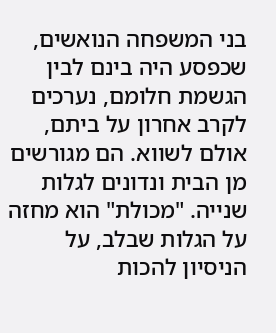בני המשפחה הנואשים, שכפסע היה בינם לבין הגשמת חלומם, נערכים לקרב אחרון על ביתם, אולם לשווא. הם מגורשים מן הבית ונדונים לגלות שנייה. "מכולת" הוא מחזה על הגלות שבלב, על הניסיון להכות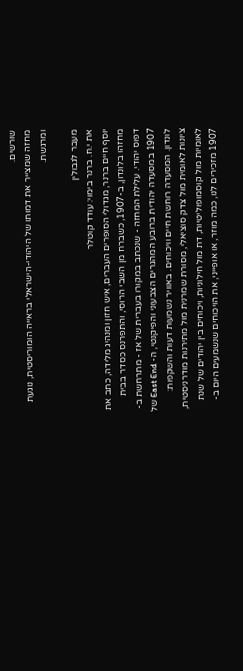שורשים.
מחזה שמצייר את דמותו של היהודי-הישראלי בראייה הומוריסטית, נוגעת ומרגשת.

מעבר לגבולין
את י.ח. ברנר בימוי: עודד קוטלר
יוסף חיים ברנר, מגדולי הסופרים העברים, איש חזון ומנהיג מלידה, כתב את מחזהו בלונדון, ב-1907, כשברח מן השבי הרוסי, והתפרנס כסדר בבית דפוס יהודי. עלילת המחזה - שנכתב במקורו בעברית של אז - מתרחשת ב- 1907 במסעדה יהודית ברובע המהגרים הצבעוני והפיקנטי, ה- East End של לונדון. המסעדה רוחשת חיים וויכוחים. באוויר נשמעות דעות והשקפות: ציונות לאומית מול צדק סוציאלי, מסורת שמרנית מול מתירנות מודרניסטית, לאומיות מול קוסמופוליטיות, דת מול חילוניות, ויכוחים בין יהודים של שנת 1907 מזכירים לנו, כמה מוזר, או אופייני, את הויכוחים שנשמעים היום ב-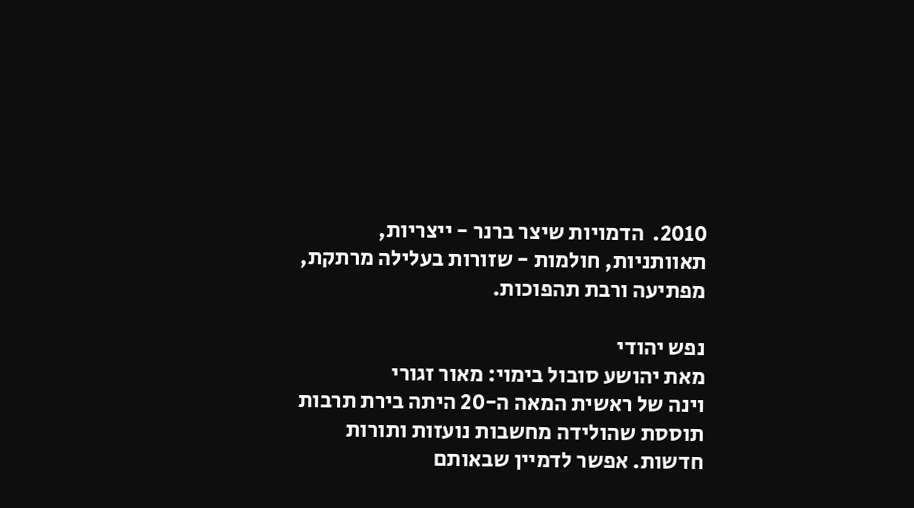2010.  הדמויות שיצר ברנר - ייצריות, תאוותניות, חולמות - שזורות בעלילה מרתקת, מפתיעה ורבת תהפוכות.

נפש יהודי
מאת יהושע סובול בימוי: מאור זגורי
וינה של ראשית המאה ה-20 היתה בירת תרבות תוססת שהולידה מחשבות נועזות ותורות חדשות. אפשר לדמיין שבאותם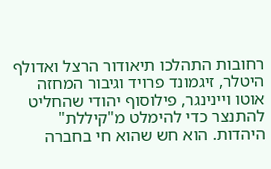רחובות התהלכו תיאודור הרצל ואדולף היטלר, זיגמונד פרויד וגיבור המחזה אוטו ויינינגר, פילוסוף יהודי שהחליט להתנצר כדי להימלט מ"קיללת" היהדות. הוא חש שהוא חי בחברה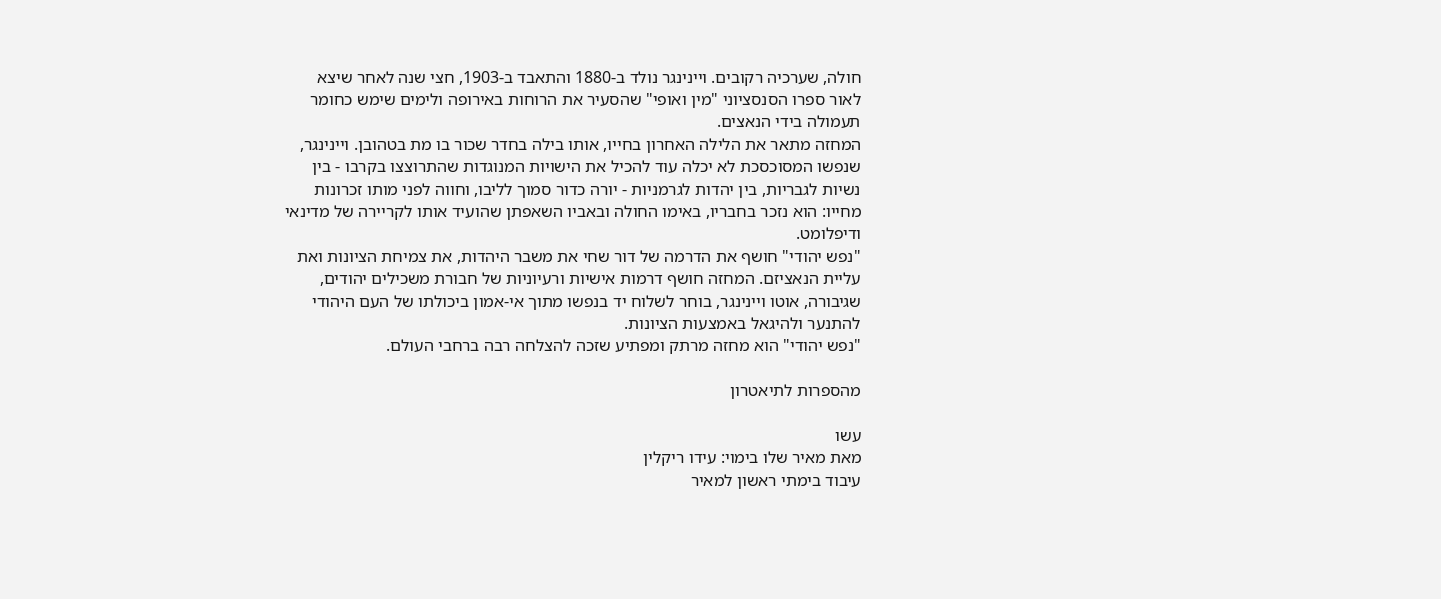חולה, שערכיה רקובים. ויינינגר נולד ב-1880 והתאבד ב-1903, חצי שנה לאחר שיצא לאור ספרו הסנסציוני "מין ואופי" שהסעיר את הרוחות באירופה ולימים שימש כחומר תעמולה בידי הנאצים.
המחזה מתאר את הלילה האחרון בחייו, אותו בילה בחדר שכור בו מת בטהובן. ויינינגר, שנפשו המסוכסכת לא יכלה עוד להכיל את הישויות המנוגדות שהתרוצצו בקרבו - בין נשיות לגבריות, בין יהדות לגרמניות - יורה כדור סמוך לליבו, וחווה לפני מותו זכרונות מחייו: הוא נזכר בחבריו, באימו החולה ובאביו השאפתן שהועיד אותו לקריירה של מדינאי ודיפלומט.
"נפש יהודי" חושף את הדרמה של דור שחי את משבר היהדות, את צמיחת הציונות ואת עליית הנאציזם. המחזה חושף דרמות אישיות ורעיוניות של חבורת משכילים יהודים, שגיבורה, אוטו ויינינגר, בוחר לשלוח יד בנפשו מתוך אי-אמון ביכולתו של העם היהודי להתנער ולהיגאל באמצעות הציונות.
"נפש יהודי" הוא מחזה מרתק ומפתיע שזכה להצלחה רבה ברחבי העולם.

מהספרות לתיאטרון

עשו
מאת מאיר שלו בימוי: עידו ריקלין
עיבוד בימתי ראשון למאיר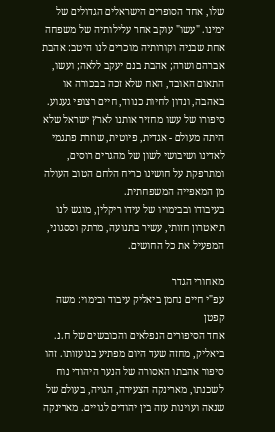שלו, אחד הסופרים הישראלים הגדולים של ימינו. "עשו" עוקב אחר עלילותיה של משפחה אחת שבניה וקורותיה מוכרים לנו היטב: אהבת אברהם ושרה; אהבת בנם יעקב ללאה; ועשו, התאום האובד, האח שלא זכה בבכורה או באהבה, ונדון לחיות כנווד, חיים רצופי געגוע.
סיפורו של עשו מחזיר אותנו לארץ ישראל שלא היתה מעולם - אגדית, פיוטית, שוזרת פתגמי לאדינו ושיבושי לשון של מהגרים רוסים, ומתרפקת על חושינו כריח הלחם הטוב העולה מן המאפייה המשפחתית.
בעיבודו ובבימויו של עידו ריקלין, מוגש לנו תיאטרון חזותי, עשיר בתנועה, מרתק וססגוני, המפעיל את כל החושים.

מאחורי הגדר
עפ"י חיים נחמן ביאליק עיבוד ובימוי: משה קפטן
אחד הסיפורים הנפלאים והכובשים של ח.נ. ביאליק, מחזה שעד היום מפתיע בנועזותו. זהו סיפור אהבתו האסורה של הנער היהודי נוח לשכנתו, מארינקה הצעירה, הגויה, בעולם של שנאה ועוינות עזה בין יהודים לגויים. מארינקה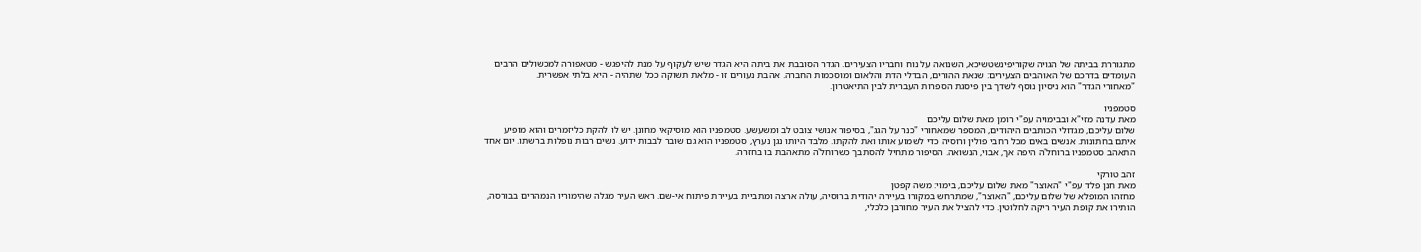מתגוררת בביתה של הגויה שקוריפינשטשיכא, השנואה על נוח וחבריו הצעירים. הגדר הסובבת את ביתה היא הגדר שיש לעקוף על מנת להיפגש - מטאפורה למכשולים הרבים העומדים בדרכם של האוהבים הצעירים: שנאת ההורים, הבדלי הדת והלאום ומוסכמות החברה. אהבת נעורים זו - מלאת תשוקה ככל שתהיה - היא בלתי אפשרית.
"מאחורי הגדר" הוא ניסיון נוסף לשדך בין פיסגת הספרות העברית לבין התיאטרון.

סטמפניו
מאת עדנה מזי"א ובבימויה עפ"י רומן מאת שלום עליכם
שלום עליכם, מגדולי הכותבים היהודים, המספר שמאחורי "כנר על הגג", בסיפור אנושי צובט לב ומשעשע. סטמפניו הוא מוסיקאי מחונן. יש לו להקת כליזמרים והוא מופיע איתם בחתונות. אנשים באים מכל רחבי פולין ורוסיה כדי לשמוע אותו ואת להקתו. מלבד היותו נגן נערץ, סטמפניו הוא גם שובר לבבות ידוע. נשים רבות נופלות ברשתו. יום אחד התאהב סטמפניו ברוחל'ה היפה אך, אבוי, הנשואה. הסיפור מתחיל להסתבך כשרוחל'ה מתאהבת בו בחזרה.

זהב טורקי
מאת חנן פלד עפ"י "האוצר" מאת שלום עליכם, בימוי: משה קפטן
מחזהו המופלא של שלום עליכם, "האוצר", שמתרחש במקורו בעיירה יהודית ברוסיה, עולה ארצה ומתביית בעיירת פיתוח אי-שם. ראש העיר מגלה שהימוריו הנמהרים בבורסה, הותירו את קופת העיר ריקה לחלוטין. כדי להציל את העיר מחורבן כלכלי,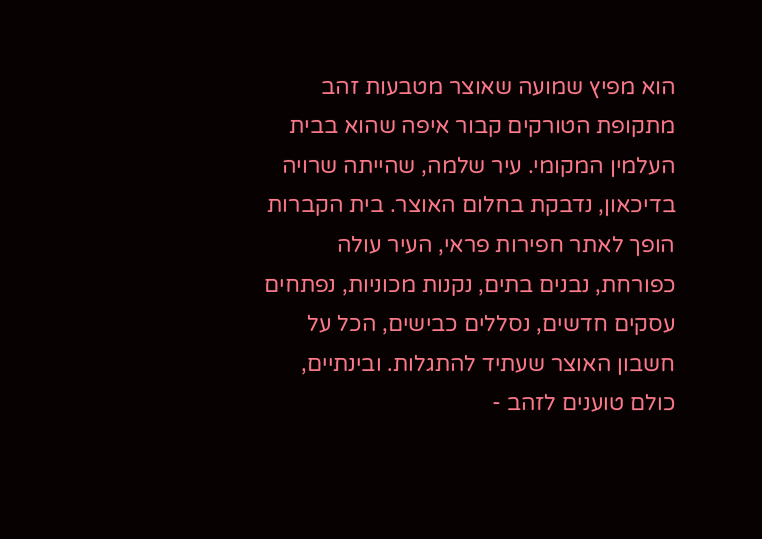הוא מפיץ שמועה שאוצר מטבעות זהב מתקופת הטורקים קבור איפה שהוא בבית העלמין המקומי. עיר שלמה, שהייתה שרויה בדיכאון, נדבקת בחלום האוצר. בית הקברות הופך לאתר חפירות פראי, העיר עולה כפורחת, נבנים בתים, נקנות מכוניות, נפתחים עסקים חדשים, נסללים כבישים, הכל על חשבון האוצר שעתיד להתגלות. ובינתיים, כולם טוענים לזהב -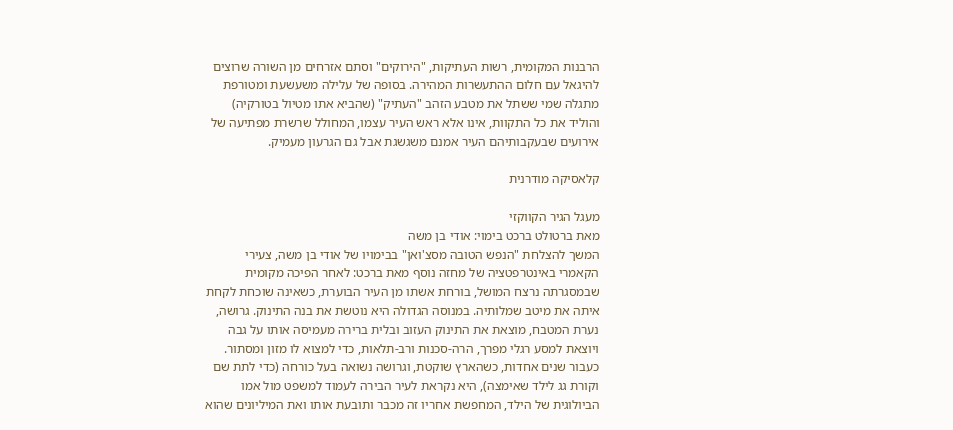הרבנות המקומית, רשות העתיקות, "הירוקים" וסתם אזרחים מן השורה שרוצים להיגאל עם חלום ההתעשרות המהירה. בסופה של עלילה משעשעת ומטורפת מתגלה שמי ששתל את מטבע הזהב "העתיק" (שהביא אתו מטיול בטורקיה) והוליד את כל התקוות, אינו אלא ראש העיר עצמו, המחולל שרשרת מפתיעה של אירועים שבעקבותיהם העיר אמנם משגשגת אבל גם הגרעון מעמיק.

קלאסיקה מודרנית

מעגל הגיר הקווקזי
מאת ברטולט ברכט בימוי: אודי בן משה
המשך להצלחת "הנפש הטובה מסצ'ואן" בבימויו של אודי בן משה, צעירי הקאמרי באינטרפטציה של מחזה נוסף מאת ברכט: לאחר הפיכה מקומית שבמסגרתה נרצח המושל, בורחת אשתו מן העיר הבוערת, כשאינה שוכחת לקחת איתה את מיטב שמלותיה. במנוסה הגדולה היא נוטשת את בנה התינוק. גרושה, נערת המטבח, מוצאת את התינוק העזוב ובלית ברירה מעמיסה אותו על גבה ויוצאת למסע רגלי מפרך, הרה-סכנות ורב-תלאות, כדי למצוא לו מזון ומסתור. כעבור שנים אחדות, כשהארץ שוקטת, וגרושה נשואה בעל כורחה (כדי לתת שם וקורת גג לילד שאימצה), היא נקראת לעיר הבירה לעמוד למשפט מול אמו הביולוגית של הילד, המחפשת אחריו זה מכבר ותובעת אותו ואת המיליונים שהוא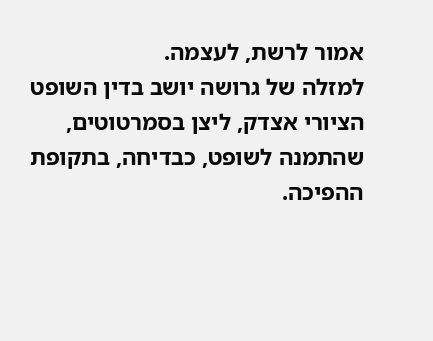אמור לרשת, לעצמה.
למזלה של גרושה יושב בדין השופט הציורי אצדק, ליצן בסמרטוטים, שהתמנה לשופט, כבדיחה, בתקופת ההפיכה.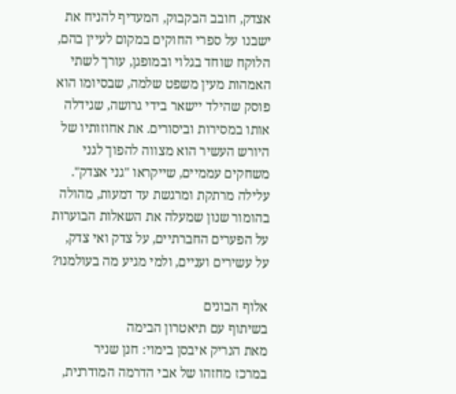אצדק, חובב הבקבוק, המעדיף להניח את ישבנו על ספרי החוקים במקום לעיין בהם, הלוקח שוחד בגלוי ובמופגן, עורך לשתי האמהות מעין משפט שלמה, שבסיומו הוא פוסק שהילד יישאר בידי גרושה, שגידלה אותו במסירות וביסורים. את אחוזותיו של היורש העשיר הוא מצווה להפוך לגני משחקים עממיים, שייקראו "גני אצדק".
עלילה מרתקת ומרגשת עד דמעות, מהולה בהומור שנון שמעלה את השאלות הבוערות על הפערים החברתיים, על צדק ואי צדק, על עשירים ועניים, ולמי מגיע מה בעולמנו?

אלוף הבונים
בשיתוף עם תיאטרון הבימה
מאת הנריק איבסן בימוי: חנן שניר
במרכז מחזהו של אבי הדרמה המודרנית,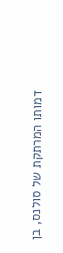דמותו המרתקת של סולנס, בן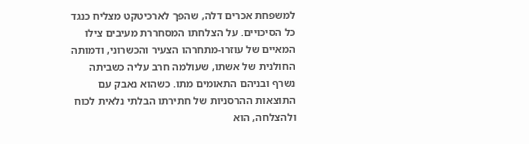למשפחת אכרים דלה, שהפך לארכיטקט מצליח כנגד כל הסיכויים. על הצלחתו המסחררת מעיבים צילו המאיים של עוזרו-מתחרהו הצעיר והכשרוני, ודמותה החולנית של אשתו, שעולמה חרב עליה כשביתה נשרף ובניהם התאומים מתו. כשהוא נאבק עם התוצאות ההרסניות של חתירתו הבלתי נלאית לכוח ולהצלחה, הוא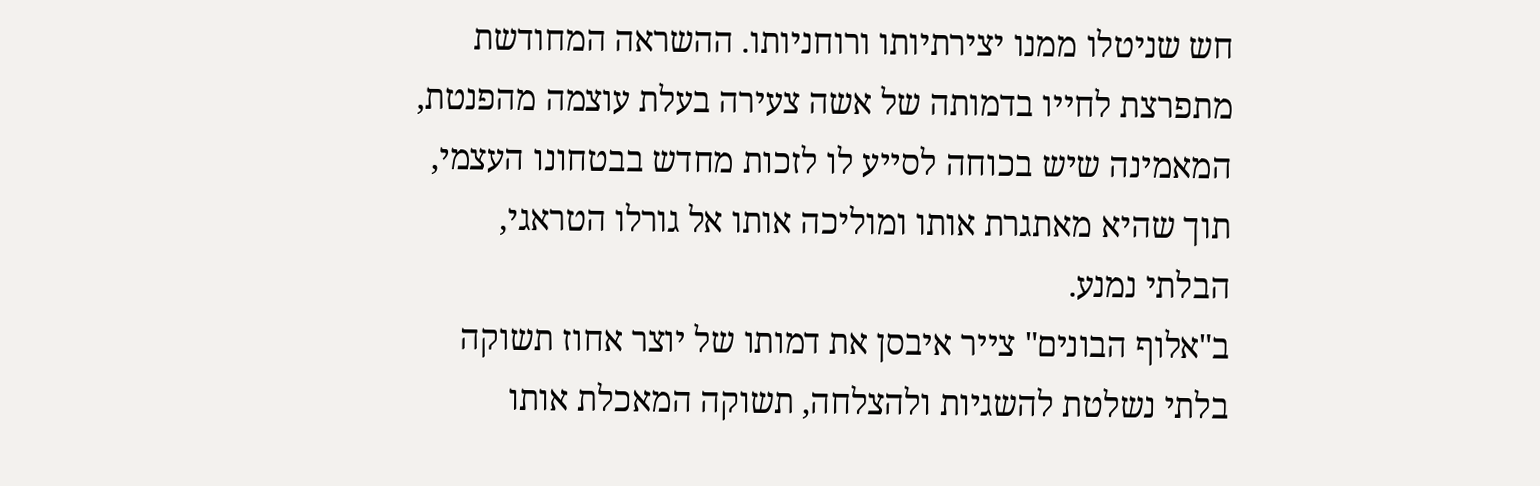חש שניטלו ממנו יצירתיותו ורוחניותו. ההשראה המחודשת מתפרצת לחייו בדמותה של אשה צעירה בעלת עוצמה מהפנטת, המאמינה שיש בכוחה לסייע לו לזכות מחדש בבטחונו העצמי, תוך שהיא מאתגרת אותו ומוליכה אותו אל גורלו הטראגי, הבלתי נמנע.
ב"אלוף הבונים" צייר איבסן את דמותו של יוצר אחוז תשוקה בלתי נשלטת להשגיות ולהצלחה, תשוקה המאכלת אותו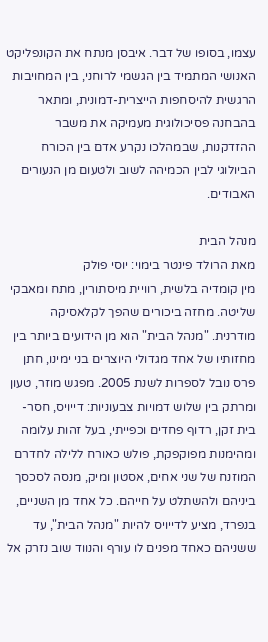עצמו, בסופו של דבר. איבסן מנתח את הקונפליקט האנושי המתמיד בין הגשמי לרוחני, בין המחויבות הרגשית להיסחפות הייצרית-דמונית, ומתאר בהבחנה פסיכולוגית מעמיקה את משבר ההזדקנות, שבמהלכו נקרע אדם בין הכורח הביולוגי לבין הכמיהה לשוב ולטעום מן הנעורים האבודים.

מנהל הבית
מאת הרולד פינטר בימוי: יוסי פולק
מין קומדיה בלשית, רוויית מיסתורין, מתח ומאבקי שליטה. מחזה ביכורים שהפך לקלאסיקה מודרנית. "מנהל הבית" הוא מן הידועים ביותר בין מחזותיו של אחד מגדולי היוצרים בני ימינו, חתן פרס נובל לספרות לשנת 2005. מפגש מוזר, טעון ומרתק בין שלוש דמויות צבעוניות: דייויס, חסר-בית זקן, רדוף פחדים וכפייתי, בעל זהות עלומה ומהימנות מפוקפקת, פולש כאורח ללילה לחדרם המוזנח של שני אחים, אסטון ומיק, מנסה לסכסך ביניהם ולהשתלט על חייהם. כל אחד מן השניים, בנפרד, מציע לדייויס להיות "מנהל הבית", עד ששניהם כאחד מפנים לו עורף והנווד שוב נזרק אל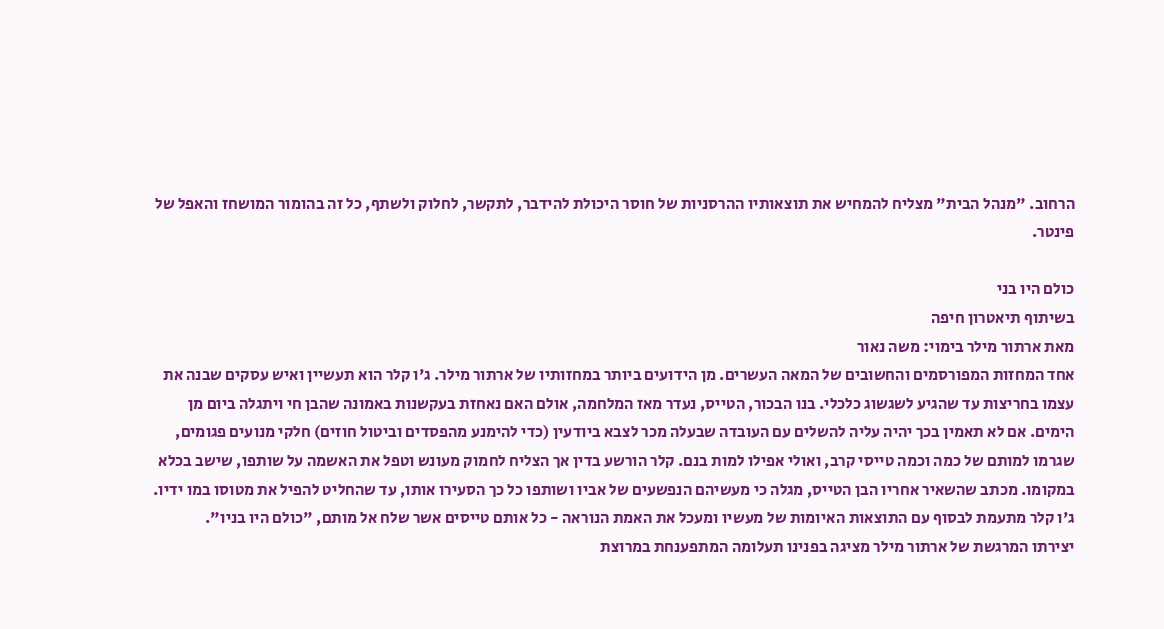הרחוב. "מנהל הבית" מצליח להמחיש את תוצאותיו ההרסניות של חוסר היכולת להידבר, לתקשר, לחלוק ולשתף, כל זה בהומור המושחז והאפל של פינטר.

כולם היו בני
בשיתוף תיאטרון חיפה
מאת ארתור מילר בימוי: משה נאור
אחד המחזות המפורסמים והחשובים של המאה העשרים. מן הידועים ביותר במחזותיו של ארתור מילר. ג'ו קלר הוא תעשיין ואיש עסקים שבנה את עצמו בחריצות עד שהגיע לשגשוג כלכלי. בנו הבכור, הטייס, נעדר מאז המלחמה, אולם האם נאחזת בעקשנות באמונה שהבן חי ויתגלה ביום מן הימים. אם לא תאמין בכך יהיה עליה להשלים עם העובדה שבעלה מכר לצבא ביודעין (כדי להימנע מהפסדים וביטול חוזים) חלקי מנועים פגומים, שגרמו למותם של כמה וכמה טייסי קרב, ואולי אפילו למות בנם. קלר הורשע בדין אך הצליח לחמוק מעונש וטפל את האשמה על שותפו, שישב בכלא במקומו. מכתב שהשאיר אחריו הבן הטייס, מגלה כי מעשיהם הנפשעים של אביו ושותפו כל כך הסעירו אותו, עד שהחליט להפיל את מטוסו במו ידיו.
ג'ו קלר מתעמת לבסוף עם התוצאות האיומות של מעשיו ומעכל את האמת הנוראה - כל אותם טייסים אשר שלח אל מותם, "כולם היו בניו".
יצירתו המרגשת של ארתור מילר מציגה בפנינו תעלומה המתפענחת במרוצת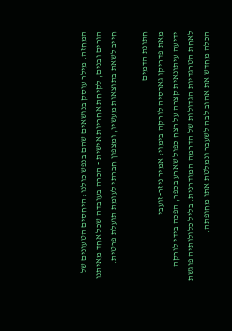המחזה. מילר עוסק בנושאים שהם בנפש כולנו: היחסים הטעונים של הורים ובנים, לקיחת אחריות אישית - הכרה בעובדה שכל אחד מאיתנו חייב לשאת בתוצאות מעשיו, ומצפון חברתי לעומת תועלת פרטית.

חתונת הדמים
מאת פדריקו גארסיה לורקה בימוי: אמיר ניזר-זועבי
ידיעה עיתונאית קצרה על רצח כפול שארע בכפר, הפכה בידי לורקה לאחת הטרגדיות הגדולות של הדרמה המודרנית. בליל כלולותיה פוגשת הכלה מחדש את אהוב לבה לשעבר ונמלטת אתו מחופתה.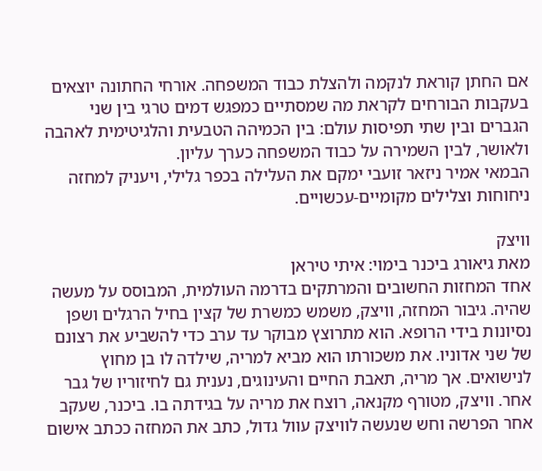אם החתן קוראת לנקמה ולהצלת כבוד המשפחה. אורחי החתונה יוצאים בעקבות הבורחים לקראת מה שמסתיים כמפגש דמים טרגי בין שני הגברים ובין שתי תפיסות עולם: בין הכמיהה הטבעית והלגיטימית לאהבה ולאושר, לבין השמירה על כבוד המשפחה כערך עליון.
הבמאי אמיר ניזאר זועבי ימקם את העלילה בכפר גלילי, ויעניק למחזה ניחוחות וצלילים מקומיים-עכשויים.

וויצק
מאת גיאורג ביכנר בימוי: איתי טיראן
אחד המחזות החשובים והמרתקים בדרמה העולמית, המבוסס על מעשה שהיה. גיבור המחזה, וויצק, משמש כמשרת של קצין בחיל הרגלים ושפן נסיונות בידי הרופא. הוא מתרוצץ מבוקר עד ערב כדי להשביע את רצונם של שני אדוניו. את משכורתו הוא מביא למריה, שילדה לו בן מחוץ לנישואים. אך מריה, תאבת החיים והעינוגים, נענית גם לחיזוריו של גבר אחר. וויצק, מטורף מקנאה, רוצח את מריה על בגידתה בו. ביכנר, שעקב אחר הפרשה וחש שנעשה לוויצק עוול גדול, כתב את המחזה ככתב אישום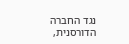נגד החברה הדורסנית,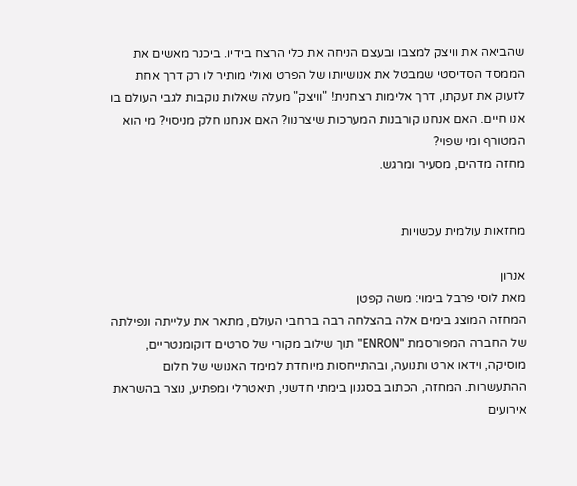שהביאה את וויצק למצבו ובעצם הניחה את כלי הרצח בידיו. ביכנר מאשים את הממסד הסדיסטי שמבטל את אנושיותו של הפרט ואולי מותיר לו רק דרך אחת לזעוק את זעקתו, דרך אלימות רצחנית! "וויצק" מעלה שאלות נוקבות לגבי העולם בו אנו חיים. האם אנחנו קורבנות המערכות שיצרנוו? האם אנחנו חלק מניסוי? מי הוא המטורף ומי שפוי?
מחזה מדהים, מסעיר ומרגש.


מחזאות עולמית עכשויות

אנרון
מאת לוסי פרבל בימוי: משה קפטן
המחזה המוצג בימים אלה בהצלחה רבה ברחבי העולם, מתאר את עלייתה ונפילתה של החברה המפורסמת "ENRON" תוך שילוב מקורי של סרטים דוקומנטריים, מוסיקה, וידאו ארט ותנועה, ובהתייחסות מיוחדת למימד האנושי של חלום ההתעשרות. המחזה, הכתוב בסגנון בימתי חדשני, תיאטרלי ומפתיע, נוצר בהשראת אירועים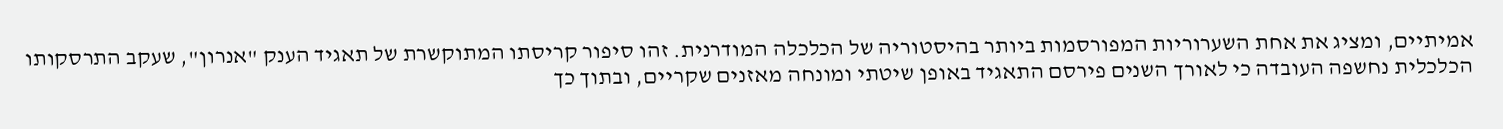אמיתיים, ומציג את אחת השערוריות המפורסמות ביותר בהיסטוריה של הכלכלה המודרנית. זהו סיפור קריסתו המתוקשרת של תאגיד הענק "אנרון", שעקב התרסקותו הכלכלית נחשפה העובדה כי לאורך השנים פירסם התאגיד באופן שיטתי ומונחה מאזנים שקריים, ובתוך כך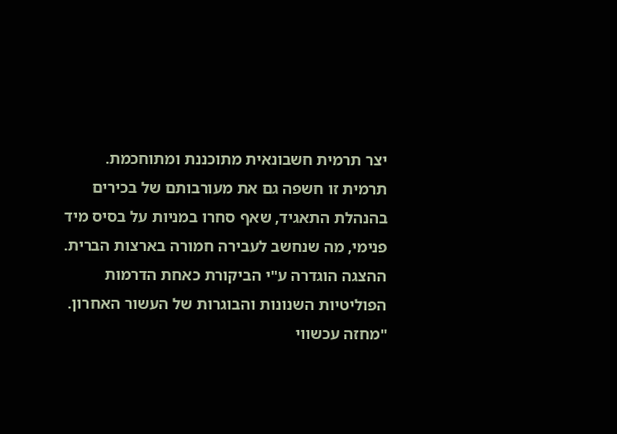יצר תרמית חשבונאית מתוכננת ומתוחכמת.
תרמית זו חשפה גם את מעורבותם של בכירים בהנהלת התאגיד, שאף סחרו במניות על בסיס מיד פנימי, מה שנחשב לעבירה חמורה בארצות הברית.
ההצגה הוגדרה ע"י הביקורת כאחת הדרמות הפוליטיות השנונות והבוגרות של העשור האחרון.
"מחזה עכשווי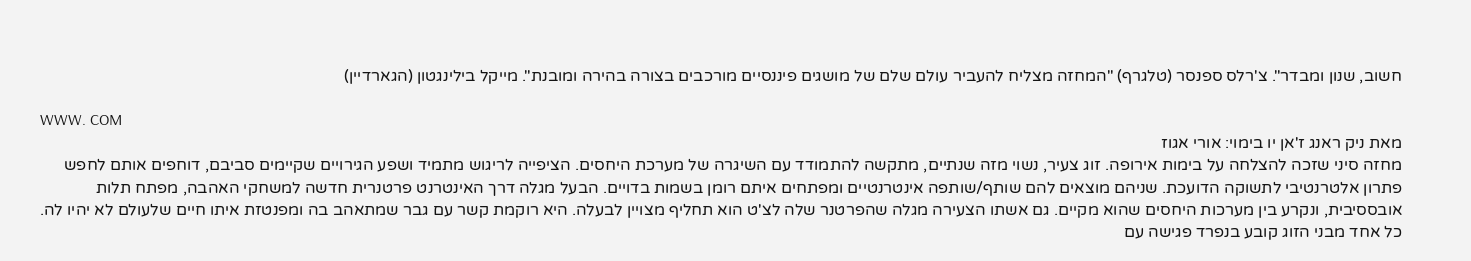חשוב, שנון ומבדר". צ'רלס ספנסר (טלגרף) "המחזה מצליח להעביר עולם שלם של מושגים פיננסיים מורכבים בצורה בהירה ומובנת". מייקל בילינגטון (הגארדיין)

WWW. COM
מאת ניק ראנג ז'אן יו בימוי: אורי אגוז
מחזה סיני שזכה להצלחה על בימות אירופה. זוג צעיר, נשוי מזה שנתיים, מתקשה להתמודד עם השיגרה של מערכת היחסים. הציפייה לריגוש מתמיד ושפע הגירויים שקיימים סביבם, דוחפים אותם לחפש פתרון אלטרנטיבי לתשוקה הדועכת. שניהם מוצאים להם שותף/שותפה אינטרנטיים ומפתחים איתם רומן בשמות בדויים. הבעל מגלה דרך האינטרנט פרטנרית חדשה למשחקי האהבה, מפתח תלות אובססיבית, ונקרע בין מערכות היחסים שהוא מקיים. גם אשתו הצעירה מגלה שהפרטנר שלה לצ'ט הוא תחליף מצויין לבעלה. היא רוקמת קשר עם גבר שמתאהב בה ומפנטזת איתו חיים שלעולם לא יהיו לה. כל אחד מבני הזוג קובע בנפרד פגישה עם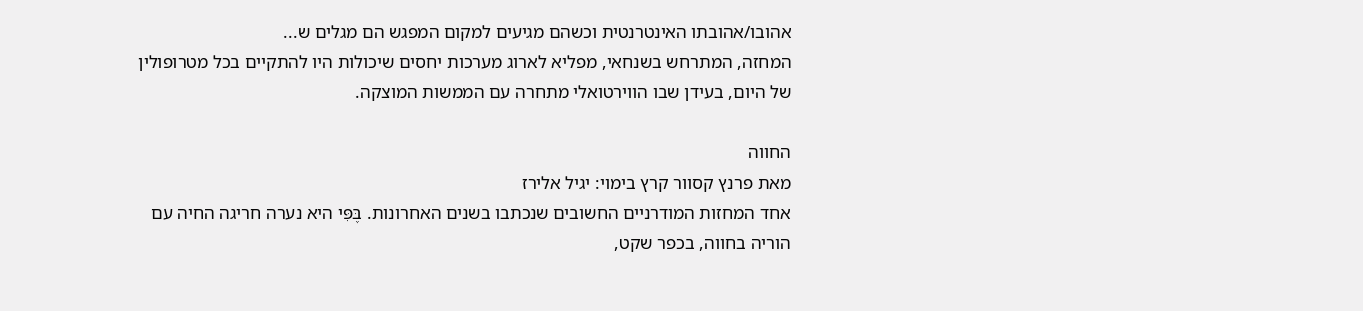אהובו/אהובתו האינטרנטית וכשהם מגיעים למקום המפגש הם מגלים ש...
המחזה, המתרחש בשנחאי, מפליא לארוג מערכות יחסים שיכולות היו להתקיים בכל מטרופולין של היום, בעידן שבו הווירטואלי מתחרה עם הממשות המוצקה.

החווה
מאת פרנץ קסוור קרץ בימוי: יגיל אלירז
אחד המחזות המודרניים החשובים שנכתבו בשנים האחרונות. בֶּפִּי היא נערה חריגה החיה עם הוריה בחווה, בכפר שקט,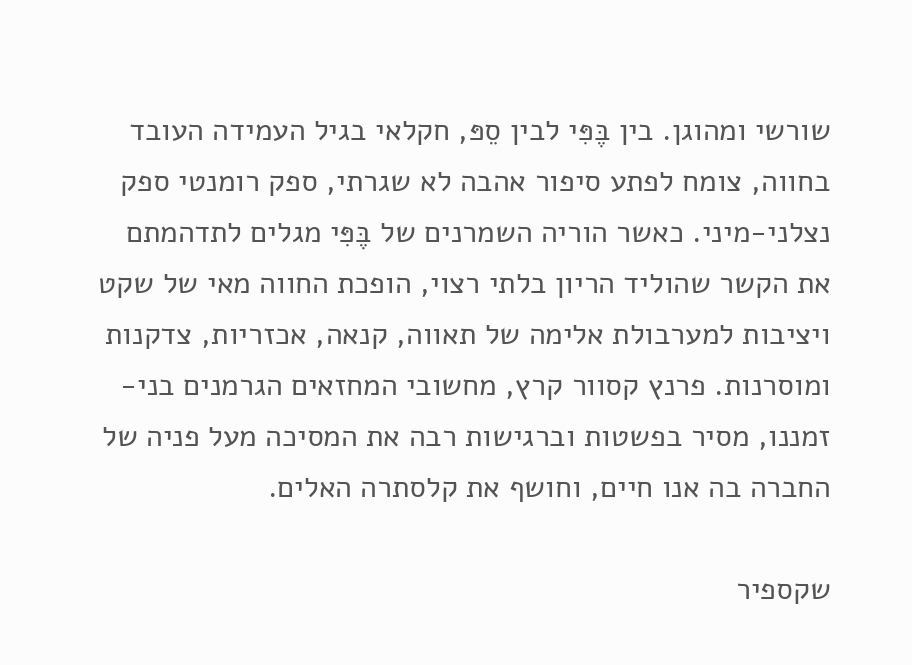שורשי ומהוגן. בין בֶּפִּי לבין סֵפּ, חקלאי בגיל העמידה העובד בחווה, צומח לפתע סיפור אהבה לא שגרתי, ספק רומנטי ספק נצלני-מיני. כאשר הוריה השמרנים של בֶּפִּי מגלים לתדהמתם את הקשר שהוליד הריון בלתי רצוי, הופכת החווה מאי של שקט ויציבות למערבולת אלימה של תאווה, קנאה, אכזריות, צדקנות ומוסרנות. פרנץ קסוור קרץ, מחשובי המחזאים הגרמנים בני-זמננו, מסיר בפשטות וברגישות רבה את המסיכה מעל פניה של החברה בה אנו חיים, וחושף את קלסתרה האלים.

שקספיר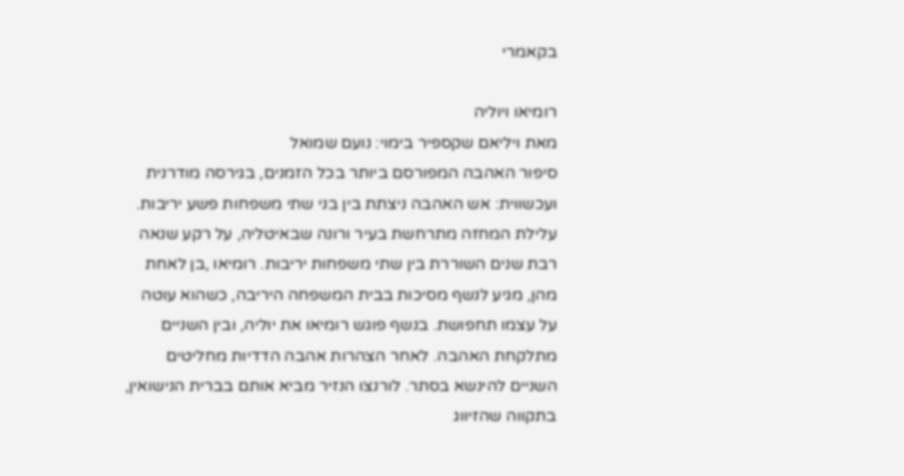בקאמרי

רומיאו ויוליה
מאת ויליאם שקספיר בימוי: נועם שמואל
סיפור האהבה המפורסם ביותר בכל הזמנים, בגירסה מודרנית ועכשווית: אש האהבה ניצתת בין בני שתי משפחות פשע יריבות.
עלילת המחזה מתרחשת בעיר ורונה שבאיטליה, על רקע שנאה רבת שנים השוררת בין שתי משפחות יריבות. רומיאו ,בן לאחת מהן, מגיע לנשף מסיכות בבית המשפחה היריבה, כשהוא עוטה על עצמו תחפושת. בנשף פוגש רומיאו את יוליה, ובין השניים מתלקחת האהבה. לאחר הצהרות אהבה הדדיות מחליטים השניים להינשא בסתר. לורנצו הנזיר מביא אותם בברית הנישואין, בתקווה שהזיווג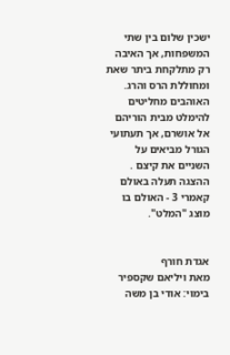ישכין שלום בין שתי המשפחות, אך האיבה רק מתלקחת ביתר שאת ומחוללת הרס והרג. האוהבים מחליטים להימלט מבית הוריהם אל אושרם, אך תעתועי הגורל מביאים על השניים את קיצם .
ההצגה תעלה באולם קאמרי 3 - האולם בו מוצג "המלט".


אגדת חורף
מאת ויליאם שקספיר בימוי: אודי בן משה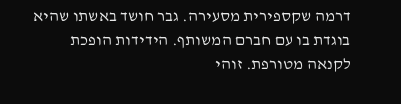דרמה שקספירית מסעירה. גבר חושד באשתו שהיא בוגדת בו עם חברם המשותף. הידידות הופכת לקנאה מטורפת. זוהי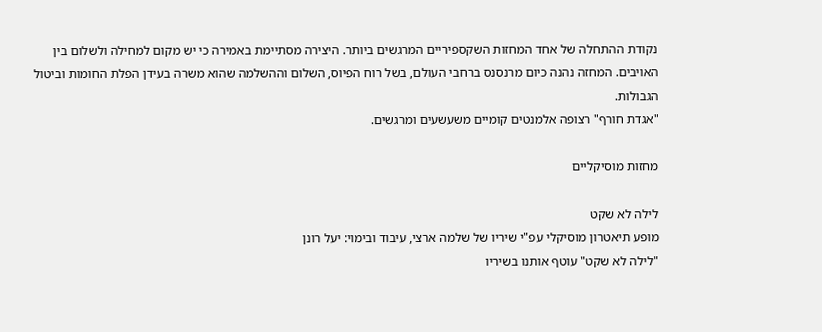נקודת ההתחלה של אחד המחזות השקספיריים המרגשים ביותר. היצירה מסתיימת באמירה כי יש מקום למחילה ולשלום בין האויבים. המחזה נהנה כיום מרנסנס ברחבי העולם, בשל רוח הפיוס, השלום וההשלמה שהוא משרה בעידן הפלת החומות וביטול הגבולות.
"אגדת חורף" רצופה אלמנטים קומיים משעשעים ומרגשים.

מחזות מוסיקליים

לילה לא שקט
מופע תיאטרון מוסיקלי עפ"י שיריו של שלמה ארצי, עיבוד ובימוי: יעל רונן
"לילה לא שקט" עוטף אותנו בשיריו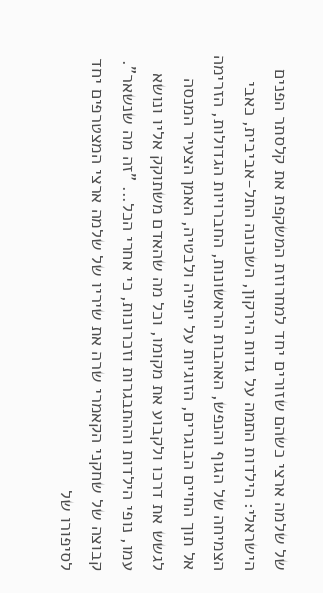של שלמה ארצי כשהם שזורים יחד למחרוזת המשקפת את קלסתר הפנים הישראלי: הילדות התמה על גדות הירקון, השכונה התל-אביבית, כאבי הצמיחה של הגוף והנפש, האהבות הראשונות, החברויות הגדולות, הזרימה אל תוך החיים הבוגרים, הזוגיות על יופיה ולבטיה, האמן הצעיר המנסה לגשש את דרכו ולקבוע את מקומו, וכל מה שהאדם משתוקק אליו ונושא עמו, נופי הילדות וההתבגרות וזכרונות, כי אחרי הכל... "זה מה שנשאר". קבוצה של שחקני הקאמרי שרה את שיריו של שלמה ארצי המצטרפים יחד לסיפורו של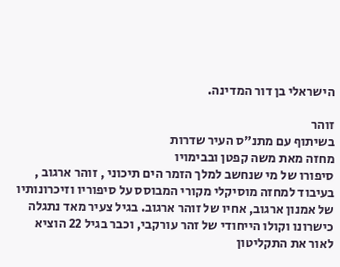הישראלי בן דור המדינה.

זוהר
בשיתוף עם מתנ"ס העיר שדרות
מחזה מאת משה קפטן ובבימויו
סיפורו של מי שנחשב למלך הזמר הים תיכוני , זוהר ארגוב , בעיבוד למחזה מוסיקלי מקורי המבוסס על סיפוריו וזיכרונותיו של אמנון ארגוב, אחיו של זוהר ארגוב. בגיל צעיר מאד נתגלה כישרונו וקולו הייחודי של זהר עורקבי, וכבר בגיל 22 הוציא לאור את התקליטון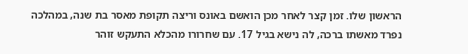הראשון שלו. זמן קצר לאחר מכן הואשם באונס וריצה תקופת מאסר בת שנה, במהלכה נפרד מאשתו ברכה, לה נישא בגיל 17. עם שחרורו מהכלא התעקש זוהר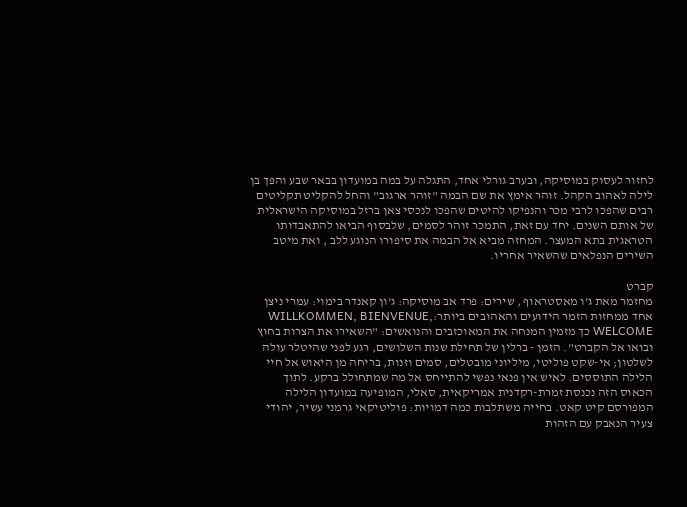לחזור לעסוק במוסיקה, ובערב גורלי אחד, התגלה על במה במועדון בבאר שבע והפך בן לילה לאהוב הקהל. זוהר אימץ את שם הבמה "זוהר ארגוב" והחל להקליט תקליטים רבים שהפכו לרבי מכר והנפיקו להיטים שהפכו לנכסי צאן ברזל במוסיקה הישראלית של אותם השנים. יחד עם זאת, התמכר זוהר לסמים, שלבסוף הביאו להתאבדותו הטראגית בתא המעצר. המחזה מביא אל הבמה את סיפורו הנוגע ללב , ואת מיטב השירים הנפלאים שהשאיר אחריו.

קברט
מחזמר מאת ג'ו מאסטראוף , שירים: פרד אב מוסיקה: ג'ון קאנדר בימוי: עמרי ניצן
אחד ממחזות הזמר הידועים והאהובים ביותר:WILLKOMMEN, BIENVENUE, WELCOME כך מזמין המנחה את המאוכזבים והנואשים: "השאירו את הצרות בחוץ ובואו אל הקברט". הזמן - ברלין של תחילת שנות השלושים, רגע לפני שהיטלר עולה לשלטון; אי-שקט פוליטי, מיליוני מובטלים, סמים וזנות, בריחה מן היאוש אל חיי הלילה התוססים. לאיש אין פנאי נפשי להתייחס אל מה שמתחולל ברקע. לתוך הכאוס הזה נכנסת זמרת-רקדנית אמריקאית, סאלי, המופיעה במועדון הלילה המפורסם קיט קאט. בחייה משתלבות כמה דמויות: פוליטיקאי גרמני עשיר, יהודי צעיר הנאבק עם הזהות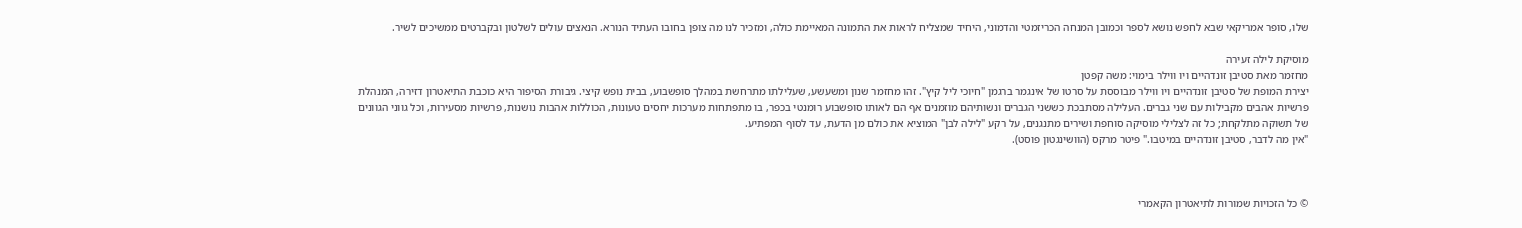שלו, סופר אמריקאי שבא לחפש נושא לספר וכמובן המנחה הכריזמטי והדמוני, היחיד שמצליח לראות את התמונה המאיימת כולה, ומזכיר לנו מה צופן בחובו העתיד הנורא. הנאצים עולים לשלטון ובקברטים ממשיכים לשיר.

מוסיקת לילה זעירה
מחזמר מאת סטיבן זונדהיים ויו ווילר בימוי: משה קפטן
יצירת המופת של סטיבן זונדהיים ויו ווילר מבוססת על סרטו של אינגמר ברגמן "חיוכי ליל קיץ". זהו מחזמר שנון ומשעשע, שעלילתו מתרחשת במהלך סופשבוע, בבית נופש קיצי. גיבורת הסיפור היא כוכבת התיאטרון דזירה, המנהלת פרשיות אהבים מקבילות עם שני גברים. העלילה מסתבכת כששני הגברים ונשותיהם מוזמנים אף הם לאותו סופשבוע רומנטי בכפר, בו מתפתחות מערכות יחסים טעונות, הכוללות אהבות נושנות, פרשיות מסעירות, וכל גווני הגוונים של תשוקה מתלקחת; כל זה לצלילי מוסיקה סוחפת ושירים מתנגנים, על רקע "לילה לבן" המוציא את כולם מן הדעת, עד לסוף המפתיע.
"אין מה לדבר, סטיבן זונדהיים במיטבו." פיטר מרקס (הוושינגטון פוסט).



© כל הזכויות שמורות לתיאטרון הקאמרי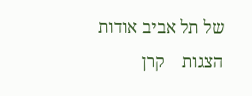של תל אביב אודות    הצגות    קרן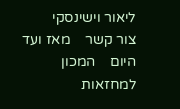ליאור וישינסקי    צור קשר    מאז ועד היום    המכון למחזאות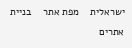ישראלית    מפת אתר    בניית אתרים